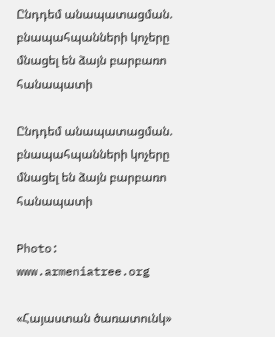Ընդդեմ անապատացման. բնապահպանների կոչերը մնացել են ձայն բարբառո հանապատի

Ընդդեմ անապատացման. բնապահպանների կոչերը մնացել են ձայն բարբառո հանապատի

Photo: www.armeniatree.org

«Հայաստան ծառատունկ»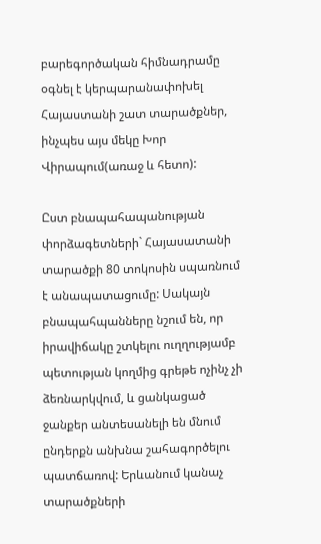բարեգործական հիմնադրամը օգնել է կերպարանափոխել Հայաստանի շատ տարածքներ, ինչպես այս մեկը Խոր Վիրապում(առաջ և հետո):

Ըստ բնապահապանության փորձագետների` Հայասատանի տարածքի 80 տոկոսին սպառնում է անապատացումը: Սակայն բնապահպանները նշում են, որ իրավիճակը շտկելու ուղղությամբ պետության կողմից գրեթե ոչինչ չի ձեռնարկվում, և ցանկացած ջանքեր անտեսանելի են մնում ընդերքն անխնա շահագործելու պատճառով: Երևանում կանաչ տարածքների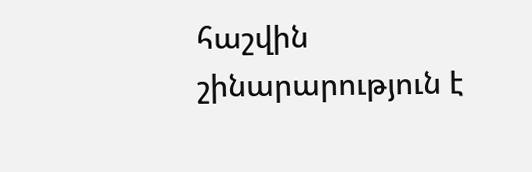հաշվին շինարարություն է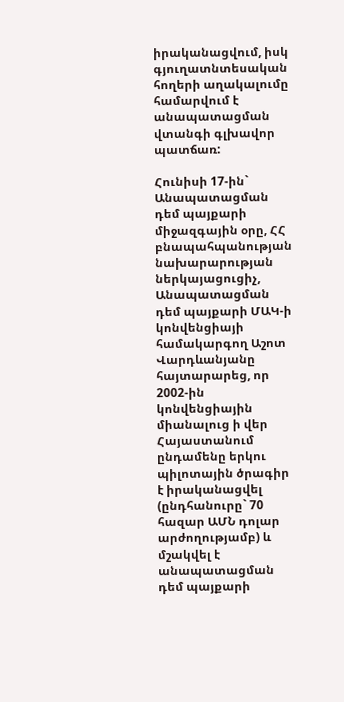իրականացվում, իսկ գյուղատնտեսական հողերի աղակալումը համարվում է անապատացման վտանգի գլխավոր պատճառ:

Հունիսի 17-ին` Անապատացման դեմ պայքարի միջազգային օրը, ՀՀ բնապահպանության նախարարության ներկայացուցիչ, Անապատացման դեմ պայքարի ՄԱԿ-ի կոնվենցիայի համակարգող Աշոտ Վարդևանյանը հայտարարեց, որ 2002-ին կոնվենցիային միանալուց ի վեր Հայաստանում ընդամենը երկու պիլոտային ծրագիր է իրականացվել (ընդհանուրը` 70 հազար ԱՄՆ դոլար արժողությամբ) և մշակվել է անապատացման դեմ պայքարի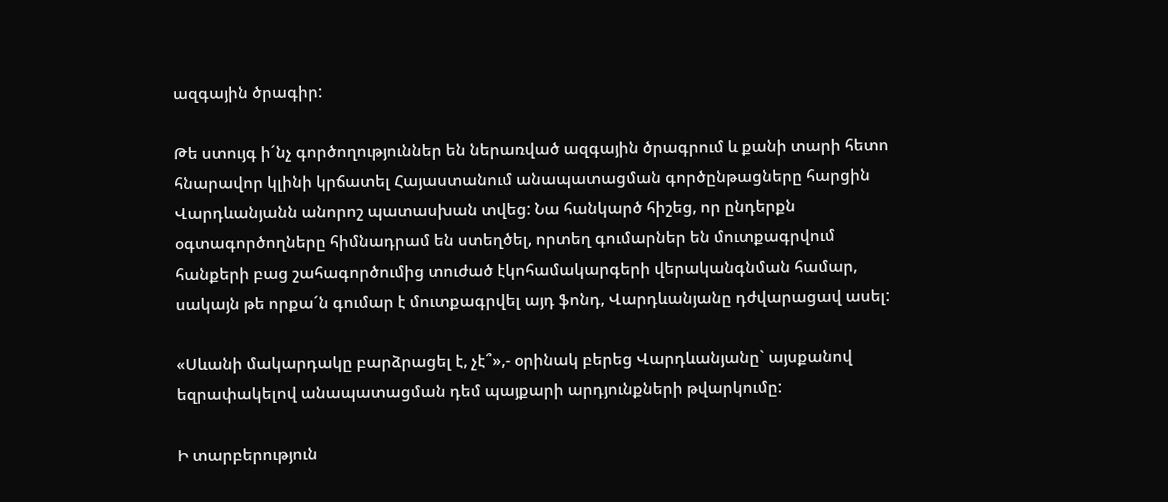ազգային ծրագիր:

Թե ստույգ ի´նչ գործողություններ են ներառված ազգային ծրագրում և քանի տարի հետո հնարավոր կլինի կրճատել Հայաստանում անապատացման գործընթացները հարցին Վարդևանյանն անորոշ պատասխան տվեց: Նա հանկարծ հիշեց, որ ընդերքն օգտագործողները հիմնադրամ են ստեղծել, որտեղ գումարներ են մուտքագրվում հանքերի բաց շահագործումից տուժած էկոհամակարգերի վերականգնման համար, սակայն թե որքա´ն գումար է մուտքագրվել այդ ֆոնդ, Վարդևանյանը դժվարացավ ասել:

«Սևանի մակարդակը բարձրացել է, չէ՞»,- օրինակ բերեց Վարդևանյանը` այսքանով եզրափակելով անապատացման դեմ պայքարի արդյունքների թվարկումը:

Ի տարբերություն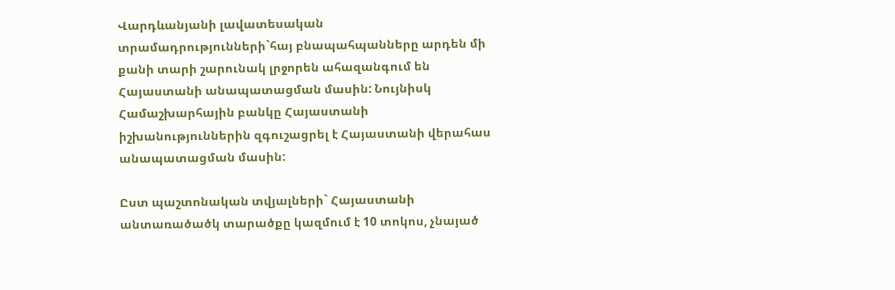Վարդևանյանի լավատեսական տրամադրությունների`հայ բնապահպանները արդեն մի քանի տարի շարունակ լրջորեն ահազանգում են Հայաստանի անապատացման մասին: Նույնիսկ Համաշխարհային բանկը Հայաստանի իշխանություններին զգուշացրել է Հայաստանի վերահաս անապատացման մասին:

Ըստ պաշտոնական տվյալների` Հայաստանի անտառածածկ տարածքը կազմում է 10 տոկոս, չնայած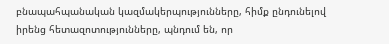բնապահպանական կազմակերպությունները, հիմք ընդունելով իրենց հետազոտությունները, պնդում են, որ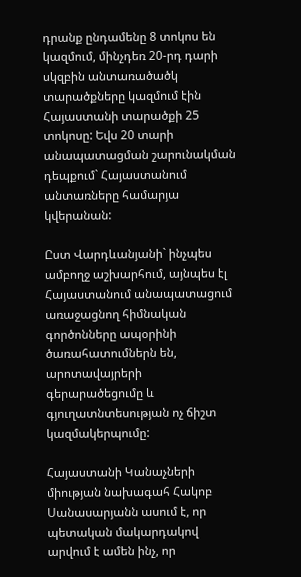դրանք ընդամենը 8 տոկոս են կազմում, մինչդեռ 20-րդ դարի սկզբին անտառածածկ տարածքները կազմում էին Հայաստանի տարածքի 25 տոկոսը: Եվս 20 տարի անապատացման շարունակման դեպքում` Հայաստանում անտառները համարյա կվերանան:

Ըստ Վարդևանյանի` ինչպես ամբողջ աշխարհում, այնպես էլ Հայաստանում անապատացում առաջացնող հիմնական գործոնները ապօրինի ծառահատումներն են, արոտավայրերի գերարածեցումը և գյուղատնտեսության ոչ ճիշտ կազմակերպումը:

Հայաստանի Կանաչների միության նախագահ Հակոբ Սանասարյանն ասում է, որ պետական մակարդակով արվում է ամեն ինչ, որ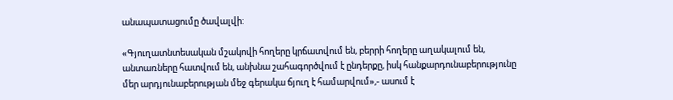անապատացումը ծավալվի:

«Գյուղատնտեսական մշակովի հողերը կրճատվում են, բերրի հողերը աղակալում են, անտառները հատվում են, անխնա շահագործվում է ընդերքը, իսկ հանքարդունաբերությունը մեր արդյունաբերության մեջ գերակա ճյուղ է համարվում»,- ասում է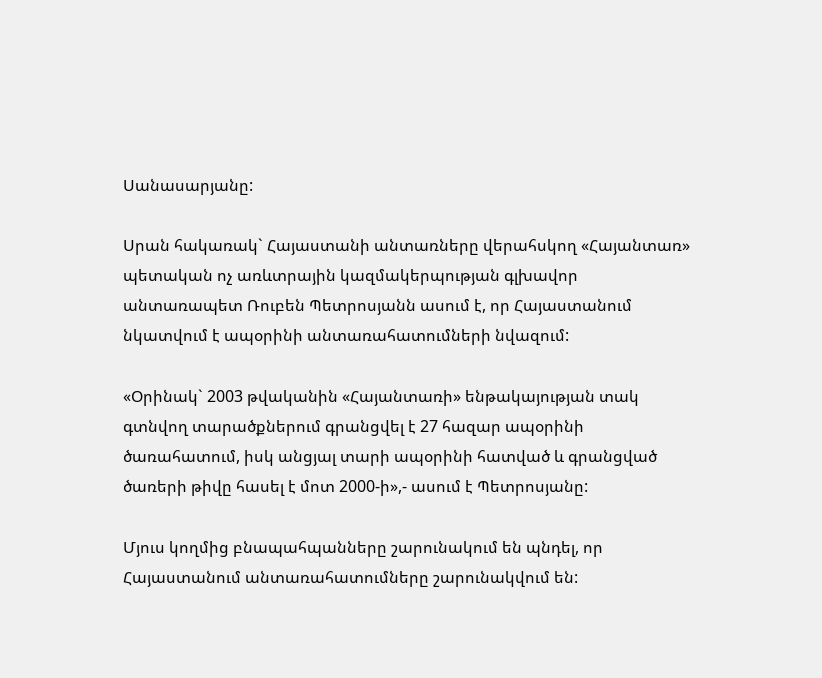Սանասարյանը:

Սրան հակառակ` Հայաստանի անտառները վերահսկող «Հայանտառ» պետական ոչ առևտրային կազմակերպության գլխավոր անտառապետ Ռուբեն Պետրոսյանն ասում է, որ Հայաստանում նկատվում է ապօրինի անտառահատումների նվազում:

«Օրինակ` 2003 թվականին «Հայանտառի» ենթակայության տակ գտնվող տարածքներում գրանցվել է 27 հազար ապօրինի ծառահատում, իսկ անցյալ տարի ապօրինի հատված և գրանցված ծառերի թիվը հասել է մոտ 2000-ի»,- ասում է Պետրոսյանը:

Մյուս կողմից բնապահպանները շարունակում են պնդել, որ Հայաստանում անտառահատումները շարունակվում են: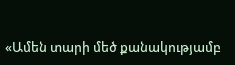«Ամեն տարի մեծ քանակությամբ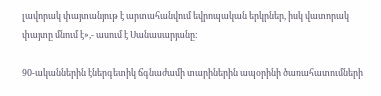լավորակ փայտանյութ է արտահանվում եվրոպական երկրներ, իսկ վատորակ փայտը մնում է»,- ասում է Սանասարյանը:

90-ականներին էներգետիկ ճգնաժամի տարիներին ապօրինի ծառահատումների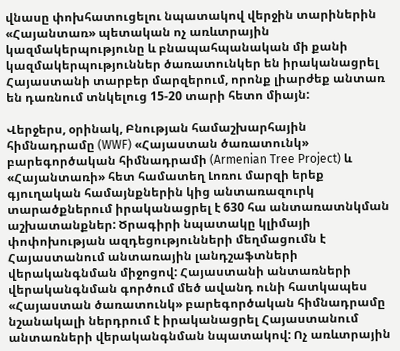վնասը փոխհատուցելու նպատակով վերջին տարիներին «Հայանտառ» պետական ոչ առևտրային կազմակերպությունը և բնապահպանական մի քանի կազմակերպություններ ծառատունկեր են իրականացրել Հայաստանի տարբեր մարզերում, որոնք լիարժեք անտառ են դառնում տնկելուց 15-20 տարի հետո միայն:

Վերջերս, օրինակ, Բնության համաշխարհային հիմնադրամը (WWF) «Հայաստան ծառատունկ» բարեգործական հիմնադրամի (Armenian Tree Project) և «Հայանտառի» հետ համատեղ Լոռու մարզի երեք գյուղական համայնքներին կից անտառազուրկ տարածքներում իրականացրել է 630 հա անտառատնկման աշխատանքներ: Ծրագիրի նպատակը կլիմայի փոփոխության ազդեցությունների մեղմացումն է Հայաստանում անտառային լանդշաֆտների վերականգնման միջոցով: Հայաստանի անտառների վերականգնման գործում մեծ ավանդ ունի հատկապես «Հայաստան ծառատունկ» բարեգործական հիմնադրամը նշանակալի ներդրում է իրականացրել Հայաստանում անտառների վերականգնման նպատակով: Ոչ առևտրային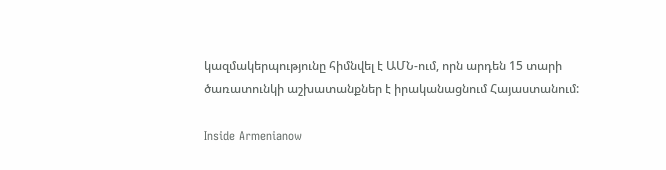կազմակերպությունը հիմնվել է ԱՄՆ-ում, որն արդեն 15 տարի ծառատունկի աշխատանքներ է իրականացնում Հայաստանում:

Inside Armenianow